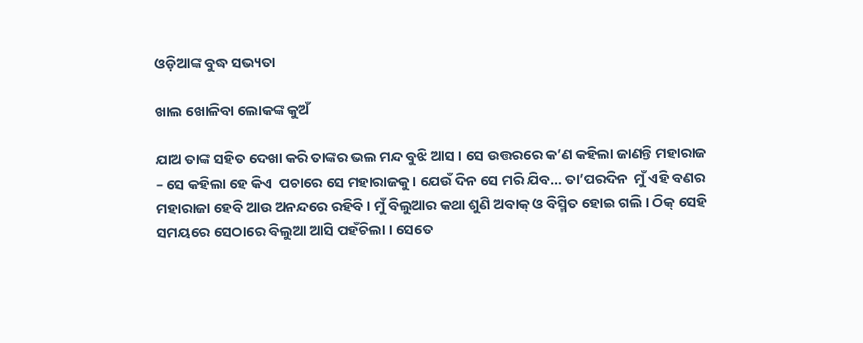ଓଡ଼ିଆଙ୍କ ବୁଦ୍ଧ ସଭ୍ୟତା

ଖାଲ ଖୋଳିବା ଲୋକଙ୍କ କୁଅଁ

ଯାଅ ତାଙ୍କ ସହିତ ଦେଖା କରି ତାଙ୍କର ଭଲ ମନ୍ଦ ବୁଝି ଆସ । ସେ ଉତ୍ତରରେ କ’ଣ କହିଲା ଜାଣନ୍ତି ମହାରାଜ – ସେ କହିଲା ହେ କିଏ  ପଚାରେ ସେ ମହାରାଜକୁ । ଯେଉଁ ଦିନ ସେ ମରି ଯିବ… ତା’ପରଦିନ  ମୁଁ ଏହି ବଣର ମହାରାଜା ହେବି ଆଉ ଅନନ୍ଦରେ ରହିବି । ମୁଁ ବିଲୁଆର କଥା ଶୁଣି ଅବାକ୍ ଓ ବିସ୍ମିତ ହୋଇ ଗଲି । ଠିକ୍ ସେହି ସମୟରେ ସେଠାରେ ବିଲୁଆ ଆସି ପହଁଚିଲା । ସେତେ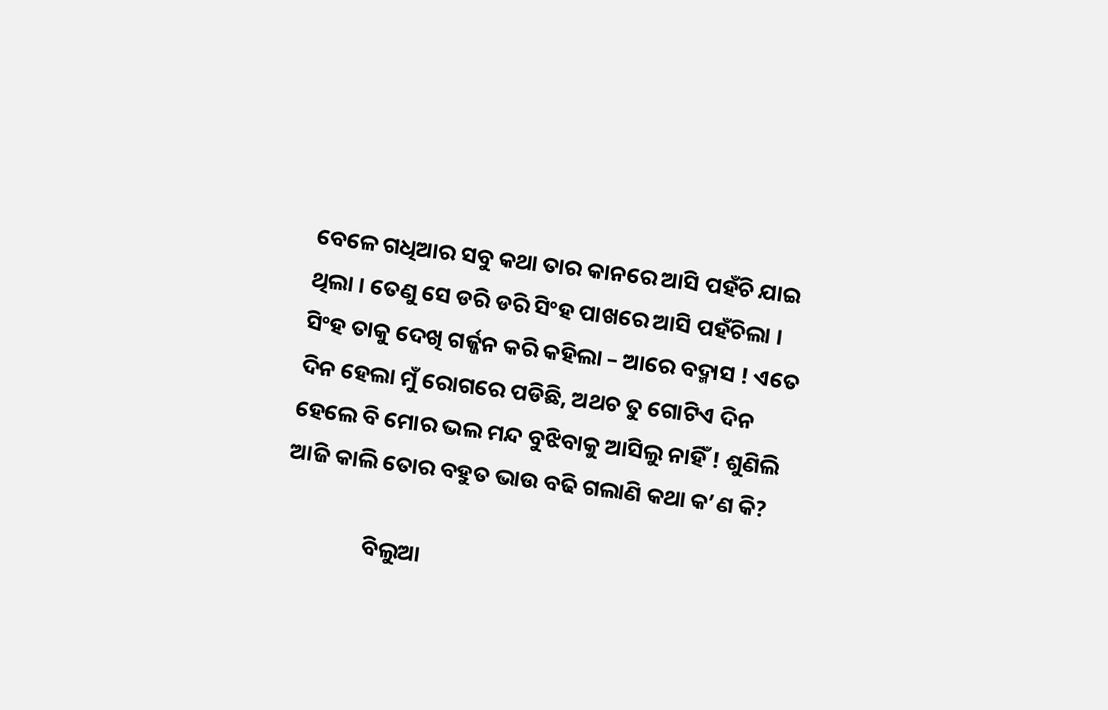ବେଳେ ଗଧିଆର ସବୁ କଥା ତାର କାନରେ ଆସି ପହଁଚି ଯାଇ ଥିଲା । ତେଣୁ ସେ ଡରି ଡରି ସିଂହ ପାଖରେ ଆସି ପହଁଚିଲା । ସିଂହ ତାକୁ ଦେଖି ଗର୍ଜ୍ଜନ କରି କହିଲା – ଆରେ ବଦ୍ମାସ ! ଏତେ ଦିନ ହେଲା ମୁଁ ରୋଗରେ ପଡିଛି, ଅଥଚ ତୁ ଗୋଟିଏ ଦିନ ହେଲେ ବି ମୋର ଭଲ ମନ୍ଦ ବୁଝିବାକୁ ଆସିଲୁ ନାହିଁ ! ଶୁଣିଲି ଆଜି କାଲି ତୋର ବହୁତ ଭାଉ ବଢି ଗଲାଣି କଥା କ’ଣ କି?

                ବିଲୁଆ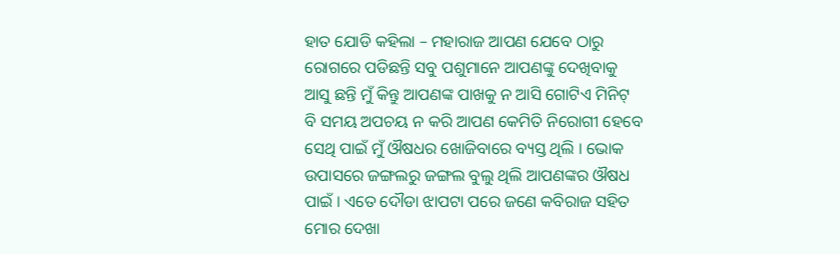ହାତ ଯୋଡି କହିଲା – ମହାରାଜ ଆପଣ ଯେବେ ଠାରୁ ରୋଗରେ ପଡିଛନ୍ତି ସବୁ ପଶୁମାନେ ଆପଣଙ୍କୁ ଦେଖିବାକୁ ଆସୁ ଛନ୍ତି ମୁଁ କିନ୍ତୁ ଆପଣଙ୍କ ପାଖକୁ ନ ଆସି ଗୋଟିଏ ମିନିଟ୍ ବି ସମୟ ଅପଚୟ ନ କରି ଆପଣ କେମିତି ନିରୋଗୀ ହେବେ ସେଥି ପାଇଁ ମୁଁ ଔଷଧର ଖୋଜିବାରେ ବ୍ୟସ୍ତ ଥିଲି । ଭୋକ ଉପାସରେ ଜଙ୍ଗଲରୁ ଜଙ୍ଗଲ ବୁଲୁ ଥିଲି ଆପଣଙ୍କର ଔଷଧ ପାଇଁ । ଏତେ ଦୌଡା ଝାପଟା ପରେ ଜଣେ କବିରାଜ ସହିତ ମୋର ଦେଖା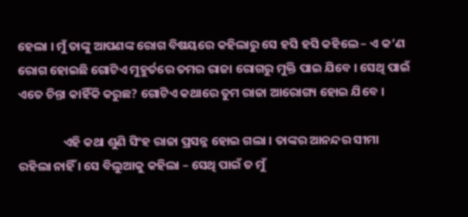ହେଲା । ମୁଁ ତାଙ୍କୁ ଆପଣଙ୍କ ରୋଗ ବିଷୟରେ କହିଲାରୁ ସେ ହସି ହସି କହିଲେ – ଏ କ’ଣ ରୋଗ ହୋଇଛି ଗୋଟିଏ ମୁହୁର୍ତରେ ତମର ରାଜା ରୋଗରୁ ମୁକ୍ତି ପାଇ ଯିବେ । ସେଥି ପାଇଁ ଏତେ ଚିନ୍ତା କାହିଁକି କରୁଛ? ଗୋଟିଏ କଥାରେ ତୁମ ରାଜା ଆରୋଗ୍ୟ ହୋଇ ଯିବେ ।

                ଏହି କଥା ଶୁଣି ସିଂହ ରାଜା ପ୍ରସନ୍ନ ହୋଇ ଗଲା । ତାଙ୍କର ଆନନ୍ଦର ସୀମା ରହିଲା ନାହିଁ । ସେ ବିଲୁଆକୁ କହିଲା – ସେଥି ପାଇଁ ତ ମୁଁ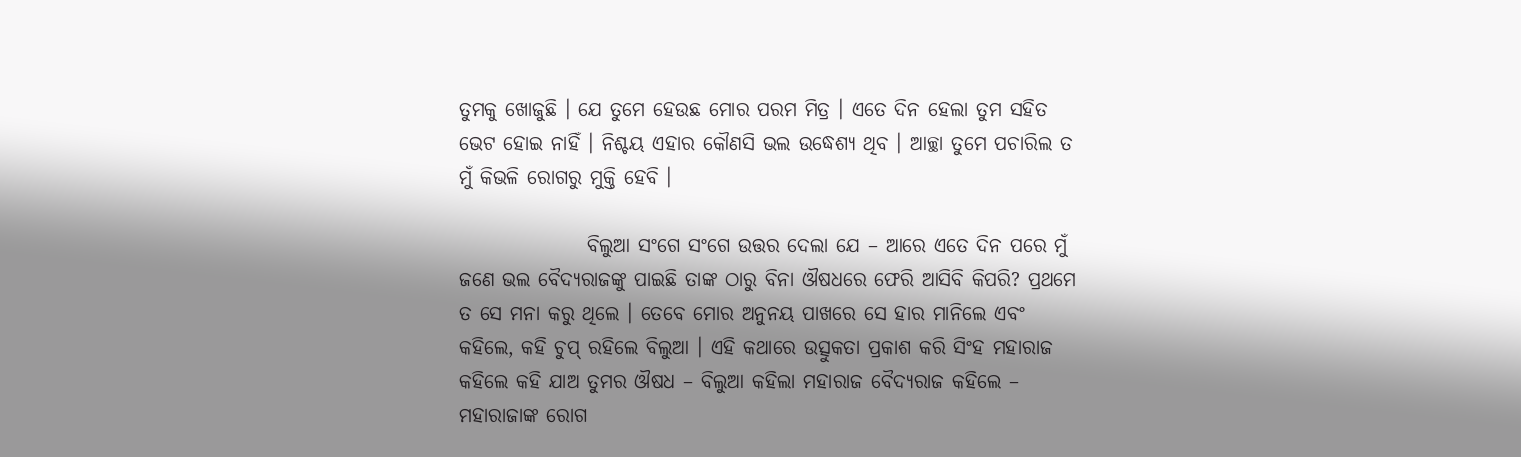ତୁମକୁ ଖୋଜୁଛି । ଯେ ତୁମେ ହେଉଛ ମୋର ପରମ ମିତ୍ର । ଏତେ ଦିନ ହେଲା ତୁମ ସହିତ ଭେଟ ହୋଇ ନାହିଁ । ନିଶ୍ଚୟ ଏହାର କୌଣସି ଭଲ ଉଦ୍ଧେଶ୍ୟ ଥିବ । ଆଚ୍ଛା ତୁମେ ପଚାରିଲ ତ ମୁଁ କିଭଳି ରୋଗରୁ ମୁକ୍ତି ହେବି ।

                ବିଲୁଆ ସଂଗେ ସଂଗେ ଉତ୍ତର ଦେଲା ଯେ – ଆରେ ଏତେ ଦିନ ପରେ ମୁଁ ଜଣେ ଭଲ ବୈଦ୍ୟରାଜଙ୍କୁ ପାଇଛି ତାଙ୍କ ଠାରୁ ବିନା ଔଷଧରେ ଫେରି ଆସିବି କିପରି? ପ୍ରଥମେ ତ ସେ ମନା କରୁ ଥିଲେ । ତେବେ ମୋର ଅନୁନୟ ପାଖରେ ସେ ହାର ମାନିଲେ ଏବଂ କହିଲେ, କହି ଚୁପ୍ ରହିଲେ ବିଲୁଆ । ଏହି କଥାରେ ଉତ୍ସୁକତା ପ୍ରକାଶ କରି ସିଂହ ମହାରାଜ କହିଲେ କହି ଯାଅ ତୁମର ଔଷଧ – ବିଲୁଆ କହିଲା ମହାରାଜ ବୈଦ୍ୟରାଜ କହିଲେ – ମହାରାଜାଙ୍କ ରୋଗ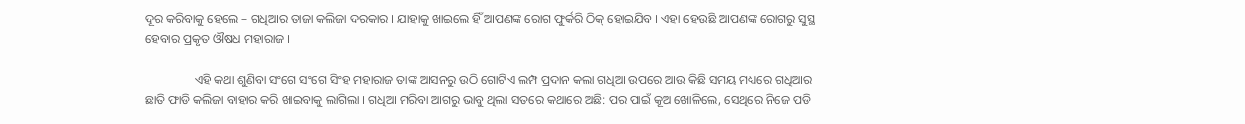ଦୂର କରିବାକୁ ହେଲେ – ଗଧିଆର ତାଜା କଲିଜା ଦରକାର । ଯାହାକୁ ଖାଇଲେ ହିଁ ଆପଣଙ୍କ ରୋଗ ଫୁର୍କରି ଠିକ୍ ହୋଇଯିବ । ଏହା ହେଉଛି ଆପଣଙ୍କ ରୋଗରୁ ସୁସ୍ଥ ହେବାର ପ୍ରକୃତ ଔଷଧ ମହାରାଜ ।

                ଏହି କଥା ଶୁଣିବା ସଂଗେ ସଂଗେ ସିଂହ ମହାରାଜ ତାଙ୍କ ଆସନରୁ ଉଠି ଗୋଟିଏ ଲମ୍ପ ପ୍ରଦାନ କଲା ଗଧିଆ ଉପରେ ଆଉ କିଛି ସମୟ ମଧ୍ୟରେ ଗଧିଆର ଛାତି ଫାଡି କଲିଜା ବାହାର କରି ଖାଇବାକୁ ଲାଗିଲା । ଗଧିଆ ମରିବା ଆଗରୁ ଭାବୁ ଥିଲା ସତରେ କଥାରେ ଅଛି: ପର ପାଇଁ କୂଅ ଖୋଳିଲେ, ସେଥିରେ ନିଜେ ପଡି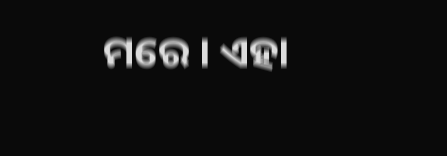ମରେ । ଏହା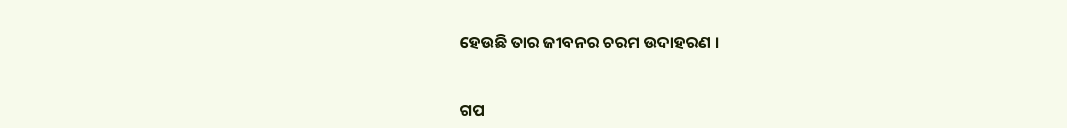ହେଉଛି ତାର ଜୀବନର ଚରମ ଉଦାହରଣ ।


ଗପ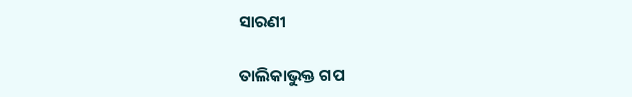ସାରଣୀ

ତାଲିକାଭୁକ୍ତ ଗପ